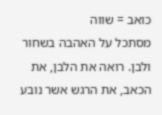כואב = שווה
מסתכל על האהבה בשחור ולבן. רואה את הלבן, את הכאב, את הרגש אשר נובע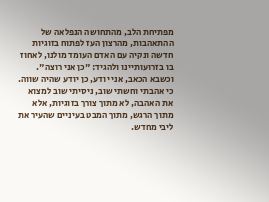מפתיחת הלב, מהתחושה הנפלאה של ההתאהבות, מהרצון העז לפתוח בזוגיות חדשה ונקיה עם האדם העומד מולנו, לאחוז בו בזרועותיינו ולהגיד: "כן אני רוצה". וכשבא הכאב, אני יודע, כן יודע שהיה שווה. כי אהבתי וחשתי שוב, ניסיתי שוב למצוא את האהבה, לא מתוך צורך בזוגיות, אלא מתוך הרגש, מתוך המבט בעיניים שהעיר את ליבי מחדש.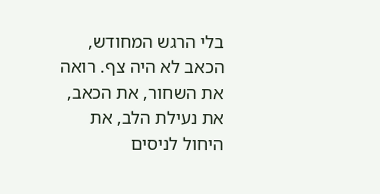בלי הרגש המחודש, הכאב לא היה צף. רואה את השחור, את הכאב, את נעילת הלב, את היחול לניסים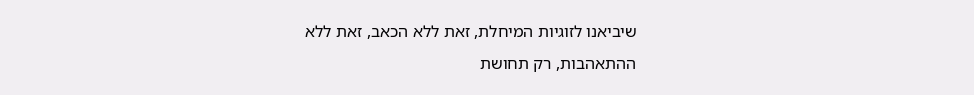שיביאנו לזוגיות המיחלת, זאת ללא הכאב, זאת ללא ההתאהבות, רק תחושת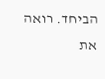הביחד. רואה את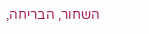השחור, הבריחה,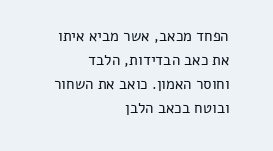הפחד מכאב, אשר מביא איתו את כאב הבדידות, הלבד וחוסר האמון. כואב את השחור ובוטח בכאב הלבן